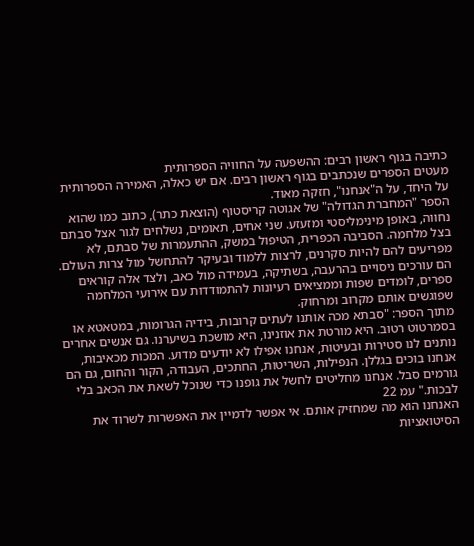כתיבה בגוף ראשון רבים: ההשפעה על החוויה הספרותית
מעטים הספרים שנכתבים בגוף ראשון רבים. אם יש כאלה, האמירה הספרותית על היחד, על ה"אנחנו", חזקה מאוד.
הספר "המחברת הגדולה" של אגוטה קריסטוף (הוצאת כתר), כתוב כמו שהוא נחווה, באופן מינימליסטי ומזעזע. שני אחים, תאומים, נשלחים לגור אצל סבתם בצל מלחמה. הסביבה הכפרית, הטיפול במשק, ההתעמרות של סבתם, לא מפריעים להם להיות סקרנים, לרצות ללמוד ובעיקר להתחשל מול צרות העולם.
הם עורכים ניסויים בהרעבה, בשתיקה, בעמידה מול כאב, ולצד אלה קוראים ספרים, לומדים שפות וממציאים רעיונות להתמודדות עם אירועי המלחמה שפוגשים אותם מקרוב ומרחוק.
מתוך הספר: "סבתא מכה אותנו לעתים קרובות, בידיה הגרומות, במטאטא או בסמרטוט רטוב. היא מורטת את אוזנינו, היא מושכת בשיערנו. גם אנשים אחרים נותנים לנו סטירות ובעיטות, אנחנו אפילו לא יודעים מדוע. המכות מכאיבות, אנחנו בוכים בגללן. הנפילות, השריטות, החתכים, העבודה, הקור והחום, גם הם גורמים סבל. אנחנו מחליטים לחשל את גופנו כדי שנוכל לשאת את הכאב בלי לבכות." עמ 22
האנחנו הוא מה שמחזיק אותם. אי אפשר לדמיין את האפשרות לשרוד את הסיטואציות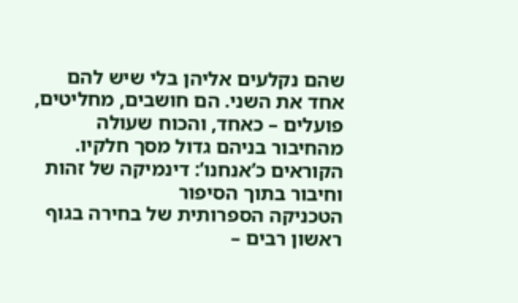שהם נקלעים אליהן בלי שיש להם אחד את השני. הם חושבים, מחליטים, פועלים – כאחד, והכוח שעולה מהחיבור בניהם גדול מסך חלקיו.
הקוראים כ’אנחנו’: דינמיקה של זהות וחיבור בתוך הסיפור
הטכניקה הספרותית של בחירה בגוף ראשון רבים –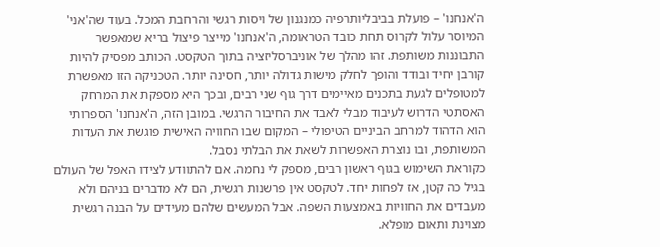ה'אנחנו' – פועלת בביבליותרפיה כמנגנון של ויסות רגשי והרחבת המכל. בעוד שה'אני' המיוסר עלול לקרוס תחת כובד הטראומה, ה'אנחנו' מייצר פיצול בריא שמאפשר התבוננות משותפת. זהו מהלך של אוניברסליזציה בתוך הטקסט. הכותב מפסיק להיות קורבן יחיד ובודד והופך לחלק מישות גדולה יותר, חסינה יותר. הטכניקה הזו מאפשרת למטופלים לגעת בתכנים מאיימים דרך גוף שני רבים, ובכך היא מספקת את המרחק האסתטי הדרוש לעיבוד מבלי לאבד את החיבור הרגשי. במובן הזה, ה'אנחנו' הספרותי הוא הדהוד למרחב הביניים הטיפולי – המקום שבו החוויה האישית פוגשת את העדות המשותפת, ובו נוצרת האפשרות לשאת את הבלתי נסבל.
כקוראת השימוש בגוף ראשון רבים, מספק לי נחמה. אם להתוודע לצידו האפל של העולם בגיל כה קטן, אז לפחות יחד. לטקסט אין פרשנות רגשית, הם לא מדברים בניהם ולא מעבדים את החוויות באמצעות השפה. אבל המעשים שלהם מעידים על הבנה רגשית מצוינת ותאום מופלא.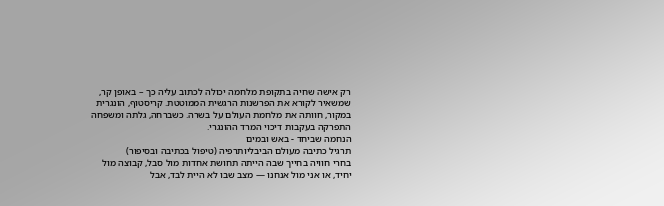רק אישה שחיה בתקופת מלחמה יכולה לכתוב עליה כך – באופן קר, שמשאיר לקורא את הפרשנות הרגשית הממוטטת. קריסטוף, הונגרית במקור, חוותה את מלחמת העולם על בשרה. כשברחה, גלתה ומשפחה התפרקה בעקבות דיכוי המרד ההונגרי.
הנחמה שביחד - באש ובמים
תרגיל כתיבה מעולם הביבליותרפיה (טיפול בכתיבה ובסיפור)
בחרי חוויה בחייך שבה הייתה תחושת אחדות מול סבל, קבוצה מול יחיד, או אני מול אנחנו — מצב שבו לא היית לבד, אבל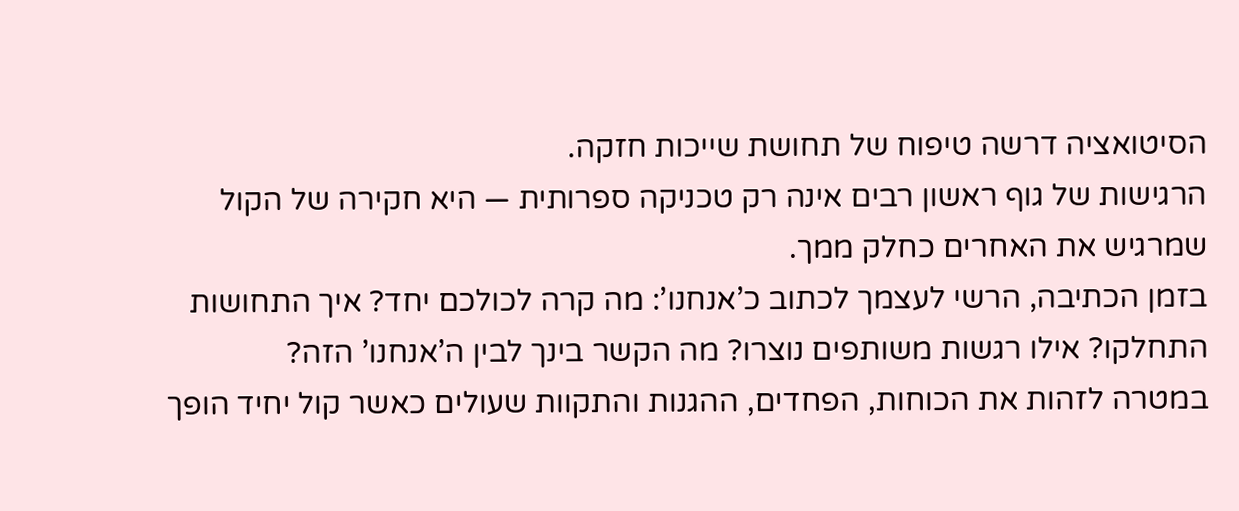הסיטואציה דרשה טיפוח של תחושת שייכות חזקה.
הרגישות של גוף ראשון רבים אינה רק טכניקה ספרותית — היא חקירה של הקול שמרגיש את האחרים כחלק ממך.
בזמן הכתיבה, הרשי לעצמך לכתוב כ’אנחנו’: מה קרה לכולכם יחד? איך התחושות התחלקו? אילו רגשות משותפים נוצרו? מה הקשר בינך לבין ה’אנחנו’ הזה?
במטרה לזהות את הכוחות, הפחדים, ההגנות והתקוות שעולים כאשר קול יחיד הופך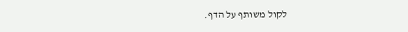לקול משותף על הדף.